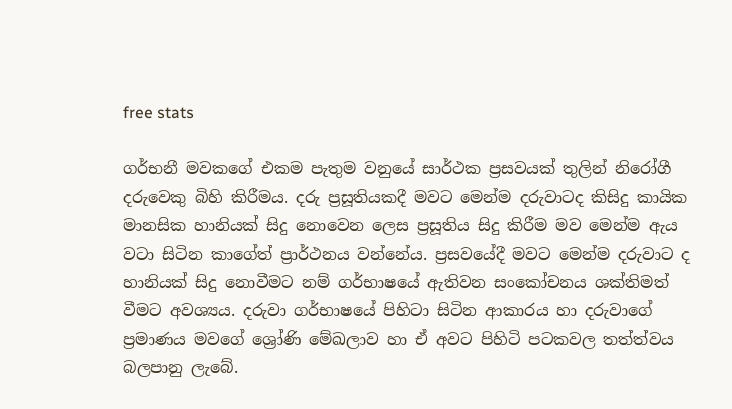free stats

ගර්භනී මවකගේ එකම පැතුම වනුයේ සාර්ථක ප්‍රසවයක් තුලින් නිරෝගී දරුවෙකු බිහි කිරීමය. දරු ප්‍රසූතියකදී මවට මෙන්ම දරුවාටද කිසිදු කායික මානසික හානියක් සිදු නොවෙන ලෙස ප්‍රසූතිය සිදු කිරීම මව මෙන්ම ඇය වටා සිටින කාගේත් ප්‍රාර්ථනය වන්නේය. ප්‍රසවයේදී මවට මෙන්ම දරුවාට ද හානියක් සිදු නොවීමට නම් ගර්භාෂයේ ඇතිවන සංකෝචනය ශක්තිමත් වීමට අවශ්‍යය. දරුවා ගර්භාෂයේ පිහිටා සිටින ආකාරය හා දරුවාගේ ප්‍රමාණය මවගේ ශ්‍රෝණි මේඛලාව හා ඒ අවට පිහිටි පටකවල තත්ත්වය බලපානු ලැබේ.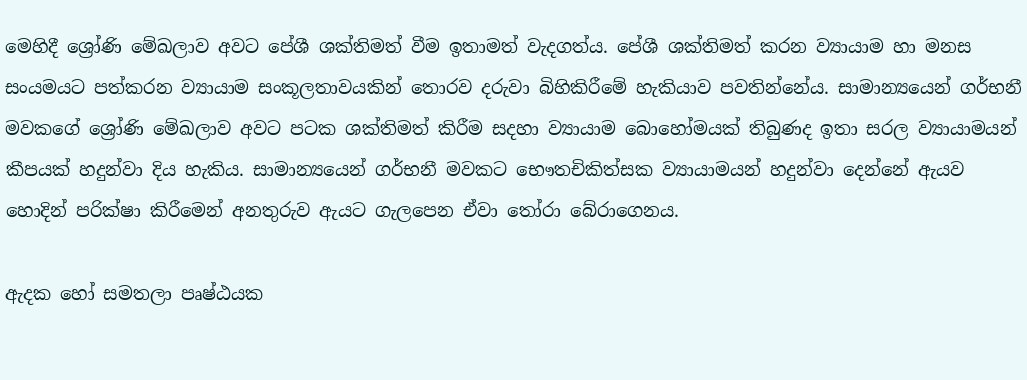මෙහිදී ශ්‍රෝණි මේඛලාව අවට පේශී ශක්තිමත් වීම ඉතාමත් වැදගත්ය. පේශී ශක්තිමත් කරන ව්‍යායාම හා මනස සංයමයට පත්කරන ව්‍යායාම සංකූලතාවයකින් තොරව දරුවා බිහිකිරීමේ හැකියාව පවතින්නේය. සාමාන්‍යයෙන් ගර්භනී මවකගේ ශ්‍රෝණි මේඛලාව අවට පටක ශක්තිමත් කිරීම සදහා ව්‍යායාම බොහෝමයක් තිබුණද ඉතා සරල ව්‍යායාමයන් කීපයක් හදුන්වා දිය හැකිය. සාමාන්‍යයෙන් ගර්භනී මවකට භෞතචිකිත්සක ව්‍යායාමයන් හදුන්වා දෙන්නේ ඇයව හොදින් පරික්ෂා කිරීමෙන් අනතුරුව ඇයට ගැලපෙන ඒවා තෝරා බේරාගෙනය.

ඇදක හෝ සමතලා පෘෂ්ඨයක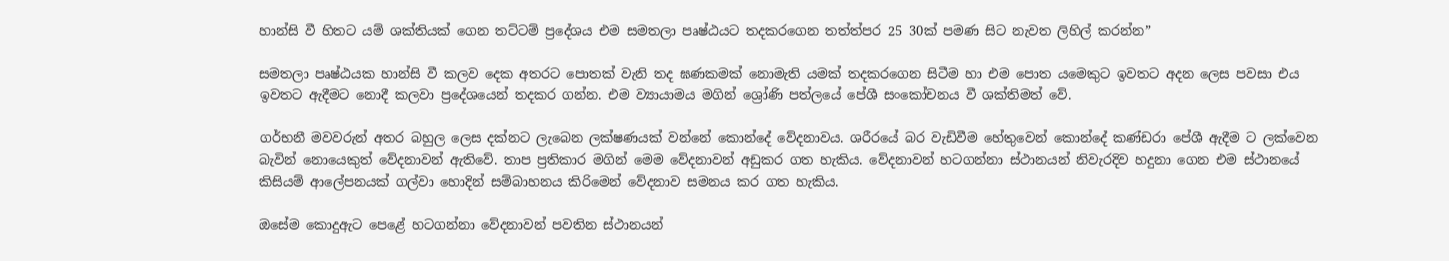හාන්සි වී හිතට යම් ශක්තියක් ගෙන තට්ටම් ප්‍රදේශය එම සමතලා පෘෂ්ඨයට තදකරගෙන තත්ත්පර 25 30ක් පමණ සිට නැවත ලිහිල් කරන්න”

සමතලා පෘෂ්ඨයක හාන්සි වී කලව දෙක අතරට පොතක් වැනි තද ඝණකමක් නොමැති යමක් තදකරගෙන සිටීම හා එම පොත යමෙකුට ඉවතට අදන ලෙස පවසා එය ඉවතට ඇදීමට නොදී කලවා ප්‍රදේශයෙන් තදකර ගන්න. එම ව්‍යායාමය මගින් ශ්‍රෝණි පත්ලයේ පේශී සංකෝචනය වී ශක්තිමත් වේ.

ගර්භනී මවවරුන් අතර බහුල ලෙස දක්නට ලැබෙන ලක්ෂණයක් වන්නේ කොන්දේ වේදනාවය. ශරීරයේ බර වැඩිවීම හේතුවෙන් කොන්දේ කණ්ඩරා පේශී ඇදීම ට ලක්වෙන බැවින් නොයෙකුත් වේදනාවන් ඇතිවේ. තාප ප්‍රතිකාර මගින් මෙම වේදනාවන් අඩුකර ගත හැකිය. වේදනාවන් හටගන්නා ස්ථානයන් නිවැරදිව හදුනා ගෙන එම ස්ථානයේ කිසියම් ආලේපනයක් ගල්වා හොදින් සම්බාහනය කිරිමෙන් වේදනාව සමනය කර ගත හැකිය.

ඔසේම කොදුඇට පෙළේ හටගන්නා වේදනාවන් පවතින ස්ථානයන්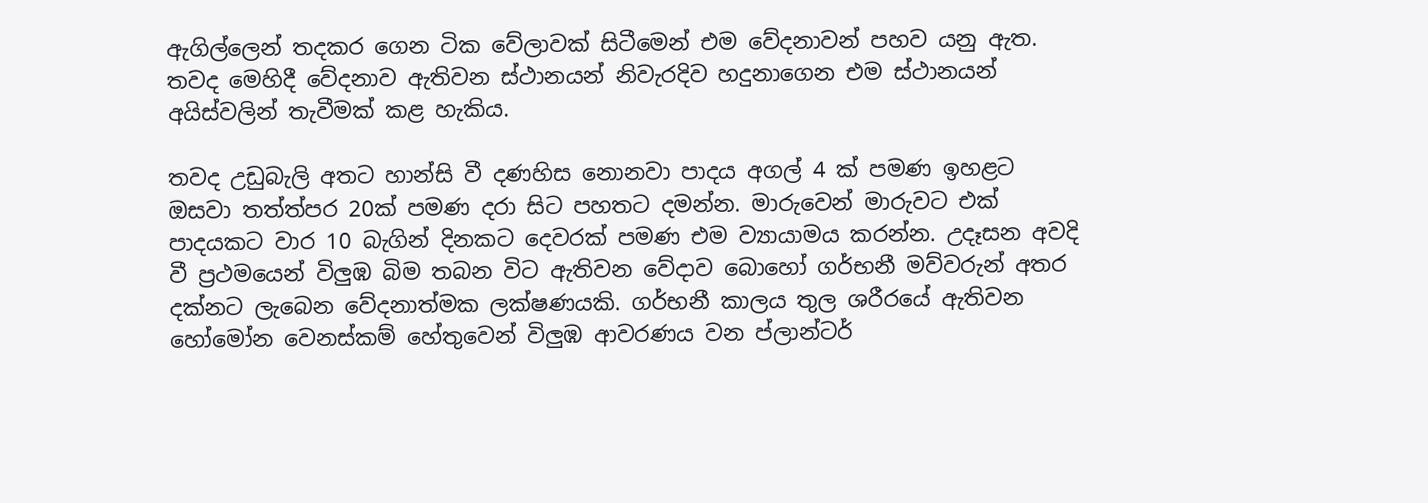ඇගිල්ලෙන් තදකර ගෙන ටික වේලාවක් සිටීමෙන් එම වේදනාවන් පහව යනු ඇත. තවද මෙහිදී වේදනාව ඇතිවන ස්ථානයන් නිවැරදිව හදුනාගෙන එම ස්ථානයන් අයිස්වලින් තැවීමක් කළ හැකිය.

තවද උඩුබැලි අතට හාන්සි වී දණහිස නොනවා පාදය අගල් 4 ක් පමණ ඉහළට ඔසවා තත්ත්පර 20ක් පමණ දරා සිට පහතට දමන්න. මාරුවෙන් මාරුවට එක් පාදයකට වාර 10 බැගින් දිනකට දෙවරක් පමණ එම ව්‍යායාමය කරන්න. උදෑසන අවදි වී ප්‍රථමයෙන් විලුඹ බිම තබන විට ඇතිවන වේදාව බොහෝ ගර්භනී මව්වරුන් අතර දක්නට ලැබෙන වේදනාත්මක ලක්ෂණයකි. ගර්භනී කාලය තුල ශරීරයේ ඇතිවන හෝමෝන වෙනස්කම් හේතුවෙන් විලුඹ ආවරණය වන ප්ලාන්ටර්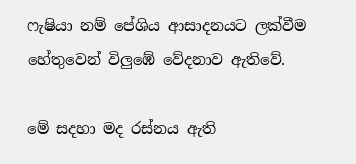ෆැෂියා නම් පේශිය ආසාදනයට ලක්වීම හේතුවෙන් විලුඹේ වේදනාව ඇතිවේ.

මේ සදහා මද රස්නය ඇති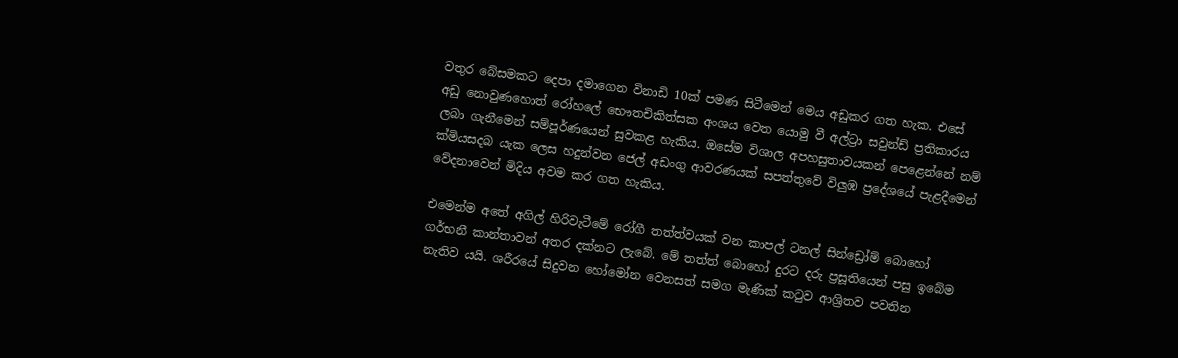වතුර බේසමකට දෙපා දමාගෙන විනාඩි 10ක් පමණ සිටීමෙන් මෙය අඩුකර ගත හැක. එසේ අඩු නොවුණහොත් රෝහලේ භෞතචිකිත්සක අංශය වෙත යොමු වී අල්ට්‍රා සවුන්ඩ් ප්‍රතිකාරය ලබා ගැනීමෙන් සම්පූර්ණයෙන් සුවකළ හැකිය. ඔසේම විශාල අපහසුතාවයකන් පෙළෙන්නේ නම් ක්‍මියසදබ යැක ලෙස හදුන්වන ජෙල් අඩංගු ආවරණයක් සපත්තුවේ විලුඹ ප්‍රදේශයේ පැළදීමෙන් වේදනාවෙන් මිදිය අවම කර ගත හැකිය.

එමෙන්ම අතේ අගිල් හිරිවැටීමේ රෝගී තත්ත්වයක් වන කාපල් ටනල් සින්ඩ්‍රෝම් බොහෝ ගර්භනී කාන්තාවන් අතර දක්නට ලැබේ. මේ තත්ත් බොහෝ දුරට දරු ප්‍රසූතියෙන් පසු ඉබේම නැතිව යයි. ශරීරයේ සිදුවන හෝමෝන වෙනසත් සමග මැණික් කටුව ආශ්‍රිතව පවතින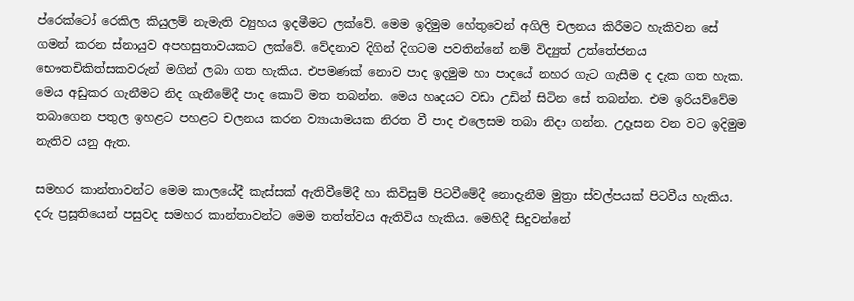ප්රෙක්ටෝ රෙකිල කියුලම් නැමැති ව්‍යුහය ඉදමීමට ලක්වේ. මෙම ඉදිමුම හේතුවෙන් අගිලි චලනය කිරීමට හැකිවන සේ ගමන් කරන ස්නායුව අපහසුතාවයකට ලක්වේ. වේදනාව දිගින් දිගටම පවතින්නේ නම් විද්‍යුත් උත්තේජනය භෞතචිකිත්සකවරුන් මගින් ලබා ගත හැකිය. එපමණක් නොව පාද ඉදමුම හා පාදයේ නහර ගැට ගැසීම ද දැක ගත හැක. මෙය අඩුකර ගැනීමට නිද ගැනීමේදී පාද කොට් මත තබන්න. මෙය හෘදයට වඩා උඩින් සිටින සේ තබන්න. එම ඉරියව්වේම තබාගෙන පතුල ඉහළට පහළට චලනය කරන ව්‍යායාමයක නිරත වී පාද එලෙසම තබා නිදා ගන්න. උදෑසන වන වට ඉදිමුම නැතිව යනු ඇත.

සමහර කාන්තාවන්ට මෙම කාලයේදී කැස්සක් ඇතිවීමේදී හා කිවිසුම් පිටවීමේදී නොදැනීම මුත්‍රා ස්වල්පයක් පිටවීය හැකිය. දරු ප්‍රසූතියෙන් පසුවද සමහර කාන්තාවන්ට මෙම තත්ත්වය ඇතිවිය හැකිය. මෙහිදී සිදුවන්නේ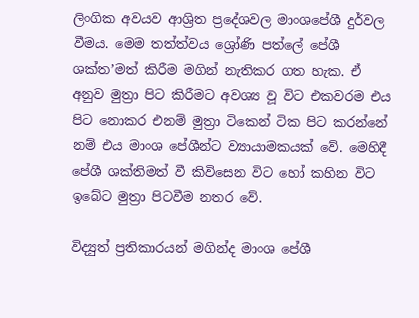ලිංගික අවයව ආශ්‍රිත ප්‍රදේශවල මාංශපේශී දුර්වල වීමය. මෙම තත්ත්වය ශ්‍රෝණි පත්ලේ පේශී ශක්ත’මත් කිරීම මගින් නැතිකර ගත හැක. ඒ අනුව මුත්‍රා පිට කිරීමට අවශ්‍ය වූ විට එකවරම එය පිට නොකර එනම් මුත්‍රා ටිකෙන් ටික පිට කරන්නේ නම් එය මාංශ පේශීන්ට ව්‍යායාමකයක් වේ. මෙහිදී පේශී ශක්තිමත් වී කිවිසෙන විට හෝ කහින විට ඉබේට මුත්‍රා පිටවීම නතර වේ.

විද්‍යුත් ප්‍රතිකාරයන් මගින්ද මාංශ පේශී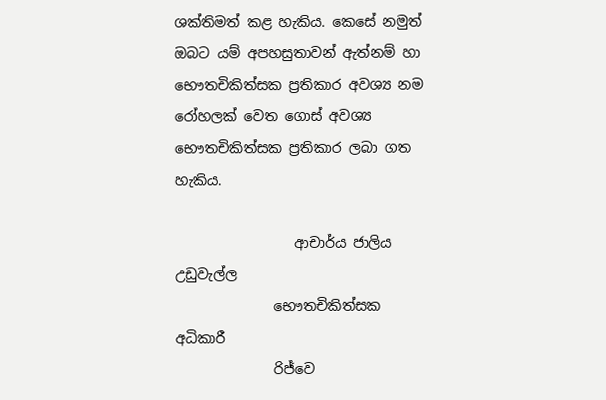ශක්තිමත් කළ හැකිය. කෙසේ නමුත් ඔබට යම් අපහසුතාවන් ඇත්නම් හා භෞතචිකිත්සක ප්‍රතිකාර අවශ්‍ය නම රෝහලක් වෙත ගොස් අවශ්‍ය භෞතචිකිත්සක ප්‍රතිකාර ලබා ගත හැකිය.

                 ආචාර්ය ජාලිය උඩුවැල්ල
              භෞතචිකිත්සක අධිකාරී
              රිජ්වෙ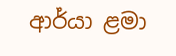ආර්යා ළමා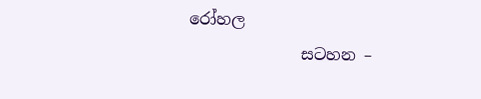රෝහල
              සටහන –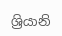ශ්‍රියානි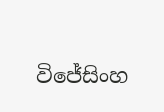විජේසිංහ